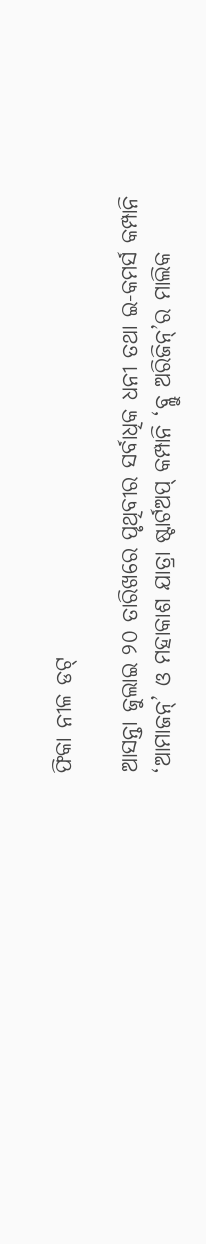ଫିକା ନୀଳ ଡଟ୍

ଆସନ୍ତା ଜୁଲାଇ ୨୦ ତାରିଖରେ ପୃଥିବୀର ସର୍ବାଧିକ ଧନୀ ତଥା ଇ-କମର୍ସ କମ୍ପାନି ‘ଆମାଜନ୍’ ଓ ମହାକାଶ ଯାତ୍ରା ଷ୍ଟାର୍ଟଅପ୍ କମ୍ପାନି ‘ବ୍ଲୁ ଅରିଜିନ୍‌’ର ମାଲିକ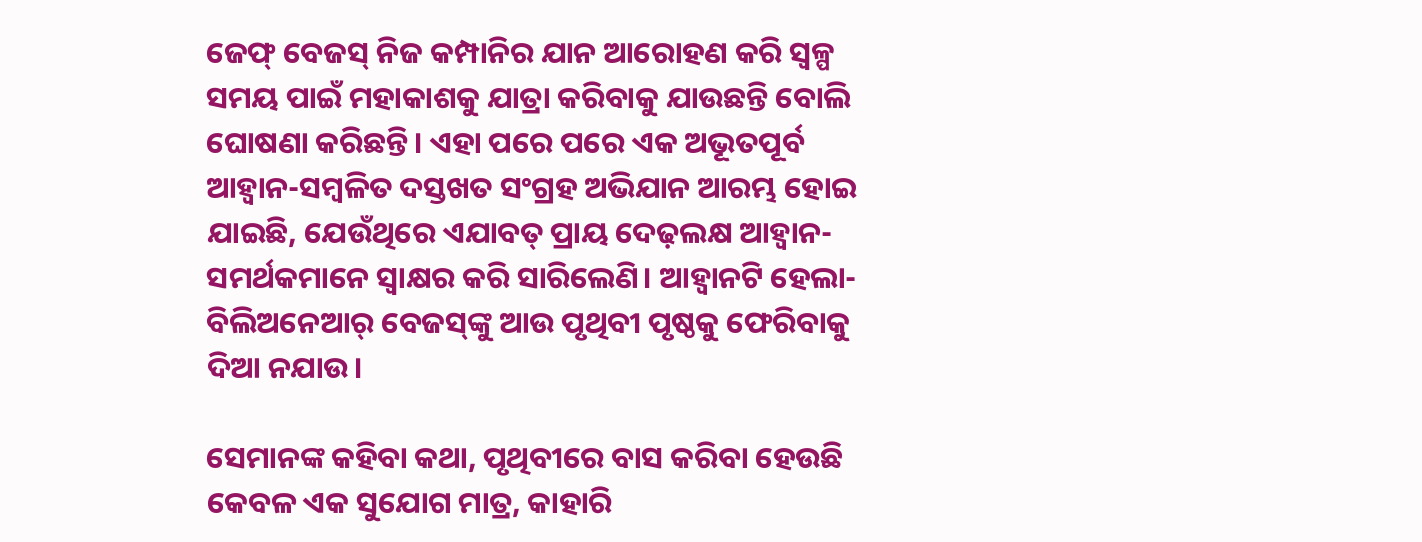ଜେଫ୍ ବେଜସ୍ ନିଜ କମ୍ପାନିର ଯାନ ଆରୋହଣ କରି ସ୍ବଳ୍ପ ସମୟ ପାଇଁ ମହାକାଶକୁ ଯାତ୍ରା କରିବାକୁ ଯାଉଛନ୍ତି ବୋଲି ଘୋଷଣା କରିଛନ୍ତି। ଏହା ପରେ ପରେ ଏକ ଅଭୂତପୂର୍ବ ଆହ୍ବାନ-ସମ୍ବଳିତ ଦସ୍ତଖତ ସଂଗ୍ରହ ଅଭିଯାନ ଆରମ୍ଭ ହୋଇ ଯାଇଛି, ଯେଉଁଥିରେ ଏଯାବତ୍ ପ୍ରାୟ ଦେଢ଼ଲକ୍ଷ ଆହ୍ବାନ-ସମର୍ଥକମାନେ ସ୍ବାକ୍ଷର କରି ସାରିଲେଣି। ଆହ୍ବାନଟି ହେଲା- ବିଲିଅନେଆର୍ ବେଜସ୍‌ଙ୍କୁ ଆଉ ପୃଥିବୀ ପୃଷ୍ଠକୁ ଫେରିବାକୁ ଦିଆ ନଯାଉ।

ସେମାନଙ୍କ କହିବା କଥା, ପୃଥିବୀରେ ବାସ କରିବା ହେଉଛି କେବଳ ଏକ ସୁଯୋଗ ମାତ୍ର, କାହାରି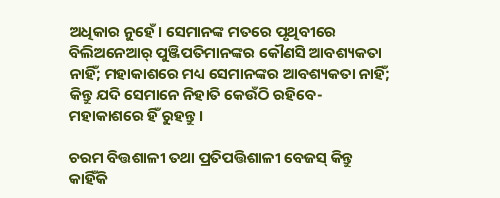ଅଧିକାର ନୁହେଁ। ସେମାନଙ୍କ ମତରେ ପୃଥିବୀରେ ବିଲିଅନେଆର୍ ପୁଞ୍ଜିପତିମାନଙ୍କର କୌଣସି ଆବଶ୍ୟକତା ନାହିଁ; ମହାକାଶରେ ମଧ୍ୟ ସେମାନଙ୍କର ଆବଶ୍ୟକତା ନାହିଁ; କିନ୍ତୁ ଯଦି ସେମାନେ ନିହାତି କେଉଁଠି ରହିବେ- ମହାକାଶରେ ହିଁ ରୁହନ୍ତୁ।

ଚରମ ବିତ୍ତଶାଳୀ ତଥା ପ୍ରତିପତ୍ତିଶାଳୀ ବେଜସ୍ କିନ୍ତୁ କାହିଁକି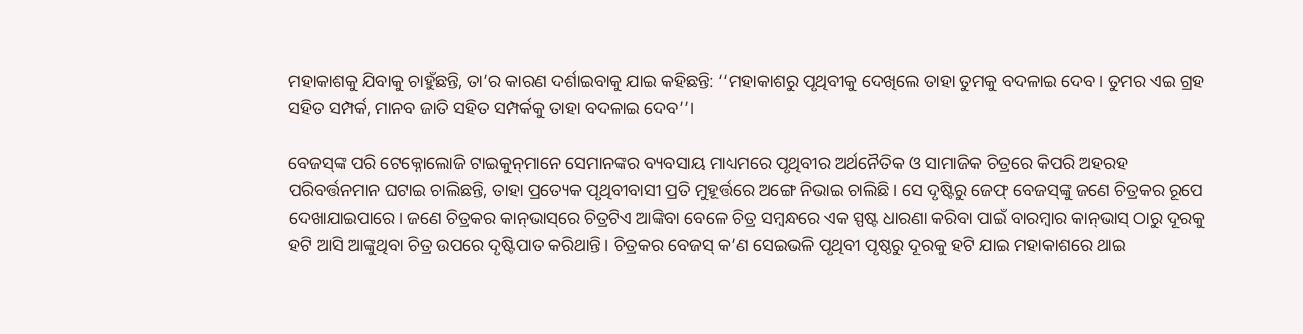ମହାକାଶକୁ ଯିବାକୁ ଚାହୁଁଛନ୍ତି, ତା’ର କାରଣ ଦର୍ଶାଇବାକୁ ଯାଇ କହିଛନ୍ତି: ‘‘ମହାକାଶରୁ ପୃଥିବୀକୁ ଦେଖିଲେ ତାହା ତୁମକୁ ବଦଳାଇ ଦେବ। ତୁମର ଏଇ ଗ୍ରହ ସହିତ ସମ୍ପର୍କ, ମାନବ ଜାତି ସହିତ ସମ୍ପର୍କକୁ ତାହା ବଦଳାଇ ଦେବ’’।

ବେଜସ୍‌ଙ୍କ ପରି ଟେକ୍ନୋଲୋଜି ଟାଇକୁନ୍‌ମ‌ାନେ ସେମାନଙ୍କର ବ୍ୟବସାୟ ମାଧ୍ୟମରେ ପୃଥିବୀର ଅର୍ଥନୈତିକ ଓ ସାମାଜିକ ଚିତ୍ରରେ କିପରି ଅହରହ ପରିବର୍ତ୍ତନମାନ ଘଟାଇ ଚାଲିଛନ୍ତି, ତାହା ପ୍ରତ୍ୟେକ ପୃଥିବୀବାସୀ ପ୍ରତି ମୁହୂର୍ତ୍ତରେ ଅଙ୍ଗେ ନିଭାଇ ଚାଲିଛି। ସେ ଦୃଷ୍ଟିରୁ ଜେଫ୍ ବେଜସ୍‌ଙ୍କୁ ଜଣେ ଚିତ୍ରକର ରୂପେ ଦେଖାଯାଇପାରେ। ଜଣେ ଚିତ୍ରକର କାନ୍‌ଭାସ୍‌ରେ ଚିତ୍ରଟିଏ ଆଙ୍କିବା ବେଳେ ଚିତ୍ର ସମ୍ବନ୍ଧରେ ଏକ ସ୍ପଷ୍ଟ ଧାରଣା କରିବା ପାଇଁ ବାରମ୍ବାର କାନ୍‌ଭାସ୍‌ ଠାରୁ ଦୂରକୁ ହଟି ଆସି ଆଙ୍କୁଥିବା ଚିତ୍ର ଉପରେ ଦୃଷ୍ଟିପାତ କରିଥାନ୍ତି। ଚିତ୍ରକର ବେଜସ୍ କ’ଣ ସେଇଭଳି ପୃଥିବୀ ପୃଷ୍ଠରୁ ଦୂରକୁ ହଟି ଯାଇ ମହାକାଶରେ ଥାଇ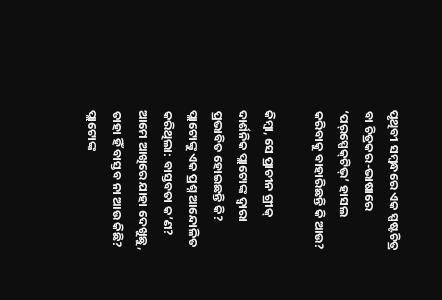ପୃଥିବୀ ସମ୍ବନ୍ଧରେ ଏକ ସ୍ପଷ୍ଟଚିତ୍ର ବା ଚିତ୍ରକର-ଭାଷାରେ ‘ପର୍‌ସ୍ପେକ୍‌ଟିଭ୍’ ହାସଲ କରିବାକୁ ବାହାରିଛନ୍ତି କି ଆଉ?

କିମ୍ବା, ସେ ପ୍ରାଚୀନ ଗ୍ରୀକ୍ ଦାର୍ଶନିକ ପ୍ଲାଟୋଙ୍କ ଦ୍ବାରା ପ୍ରଭାବିତ ହୋଇଛନ୍ତି କି? ପ୍ଲାଟୋଙ୍କୁ ଏକ ପ୍ରଶ୍ନ ଆନ୍ଦୋଳିତ କରିଥିଲା: ବାସ୍ତବତା କ’ଣ? ଆମେ ଆଖିରେ ଯାହା ଦେଖୁଛୁ, ତାହା ହିଁ ବାସ୍ତବ ନା ଆଉ କିଛି? ପ୍ଲାଟୋଙ୍କ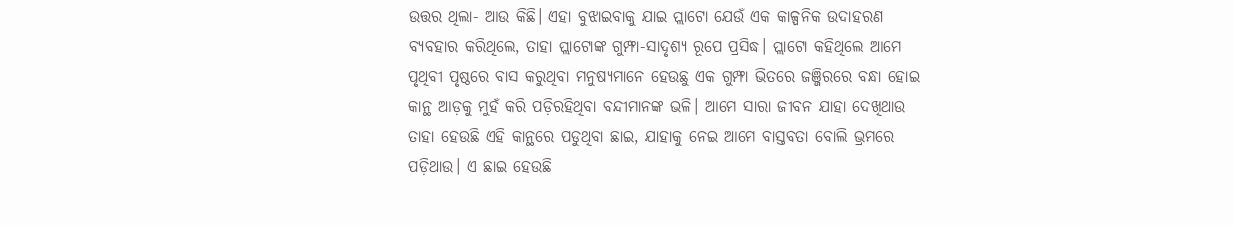ଉତ୍ତର ଥିଲା- ଆଉ କିଛି। ଏହା ବୁଝାଇବାକୁ ଯାଇ ପ୍ଲାଟୋ ଯେଉଁ ଏକ କାଳ୍ପନିକ ଉଦାହରଣ ବ୍ୟବହାର କରିଥିଲେ, ତାହା ପ୍ଲାଟୋଙ୍କ ଗୁମ୍ଫା-ସାଦୃଶ୍ୟ ରୂପେ ପ୍ରସିଦ୍ଧ। ପ୍ଲାଟୋ କହିଥିଲେ ଆମେ ପୃଥିବୀ ପୃଷ୍ଠରେ ବାସ କରୁଥିବା ମନୁଷ୍ୟମାନେ ହେଉଛୁ ଏକ ଗୁମ୍ଫା ଭିତରେ ଜଞ୍ଜିରରେ ବନ୍ଧା ହୋଇ କାନ୍ଥ ଆଡ଼କୁ ମୁହଁ କରି ପଡ଼ିରହିଥିବା ବନ୍ଦୀମାନଙ୍କ ଭଳି। ଆମେ ସାରା ଜୀବନ ଯାହା ଦେଖିଥାଉ ତାହା ହେଉଛି ଏହି କାନ୍ଥରେ ପଡୁଥିବା ଛାଇ, ଯାହାକୁ ନେଇ ଆମେ ବାସ୍ତବତା ବୋଲି ଭ୍ରମରେ ପଡ଼ିଥାଉ। ଏ ଛାଇ ହେଉଛି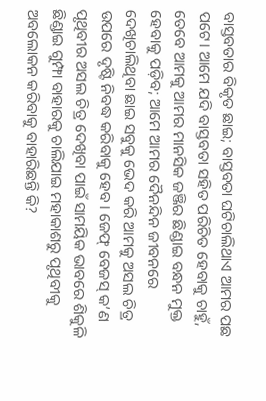ବାସ୍ତବତାର ବିକୃତ ଛାଇ; ବାସ୍ତବତା ଘଟିଚାଲିଥାଏ ଆମର ପଛ ପଟେ। ଆମେ ଯଦି ବାସ୍ତବତା ସହିତ ପରିଚିତ ହେବାକୁ ଚାହୁଁ, ତେବେ ଆମକୁ ଆମର ମାନସିକ ଜଞ୍ଜିର ଛିଣ୍ଡାଇ ବନ୍ଧନ ମୁକ୍ତ ହେବାକୁ ପଡ଼ିବ; ଆମେ ଆମର ଦୈନନ୍ଦିନ ଜୀବନରେ ଦେଖିଚାଲିଥିବା ଛାଇ ସବୁକୁ ଭେଦ କରି ଆମକୁ ଅସଲ ଚିତ୍ର ଉପରେ ଦୃଷ୍ଟି ନିବଦ୍ଧ କରିବାକୁ ହେବ। ଜେଫ୍ ବେଜସ୍ କ’ଣ ପୃଥିବୀର ଅସଲ ଚିତ୍ର ଦେଖିବା ପାଇଁ ସାମୟିକ ଭାବରେ ଶିକୁଳି ଛିଣ୍ଡାଇ ଗୁମ୍ଫା ବାହାରକୁ ଚାଲିଯାଇ ମହାକାଶରୁ ପୃଥିବୀକୁ ଅବଲୋକନ କରିବାକୁ ବାହାରିଛନ୍ତି କି?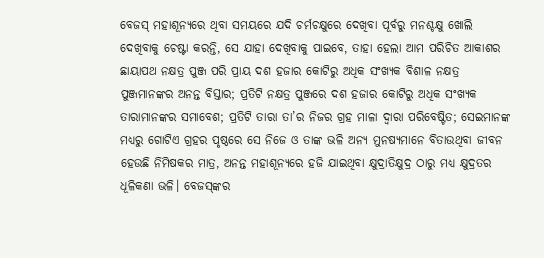ବେଜସ୍ ମହାଶୂନ୍ୟରେ ଥିବା ସମୟରେ ଯଦି ଚର୍ମଚକ୍ଷୁରେ ଦେଖିବା ପୂର୍ବରୁ ମନଶ୍ଚକ୍ଷୁ ଖୋଲି ଦେଖିବାକୁ ଚେଷ୍ଟା କରନ୍ତି, ସେ ଯାହା ଦେଖିବାକୁ ପାଇବେ, ତାହା ହେଲା ଆମ ପରିଚିତ ଆକାଶର ଛାୟାପଥ ନକ୍ଷତ୍ର ପୁଞ୍ଜ ପରି ପ୍ରାୟ ଦଶ ହଜାର କୋଟିରୁ ଅଧିକ ସଂଖ୍ୟକ ବିଶାଳ ନକ୍ଷତ୍ର ପୁଞ୍ଜମାନଙ୍କର ଅନନ୍ତ ବିସ୍ତାର; ପ୍ରତିଟି ନକ୍ଷତ୍ର ପୁଞ୍ଜରେ ଦଶ ହଜାର କୋଟିରୁ ଅଧିକ ସଂଖ୍ୟକ ତାରାମାନଙ୍କର ସମାବେଶ; ପ୍ରତିଟି ତାରା ତା’ର ନିଜର ଗ୍ରହ ମାଳା ଦ୍ବାରା ପରିବେଷ୍ଟିତ; ସେଇମାନଙ୍କ ମଧ୍ୟରୁ ଗୋଟିଏ ଗ୍ରହର ପୃଷ୍ଠରେ ସେ ନିଜେ ଓ ତାଙ୍କ ଭଳି ଅନ୍ୟ ମୁନଷ୍ୟମାନେ ବିତାଉଥିବା ଜୀବନ ହେଉଛି ନିମିଷକର ମାତ୍ର, ଅନନ୍ତ ମହାଶୂନ୍ୟରେ ହଜି ଯାଇଥିବା କ୍ଷୁଦ୍ରାତିକ୍ଷୁଦ୍ର ଠାରୁ ମଧ୍ୟ କ୍ଷୁଦ୍ରତର ଧୂଳିକଣା ଭଳି। ବେଜସ୍‌ଙ୍କର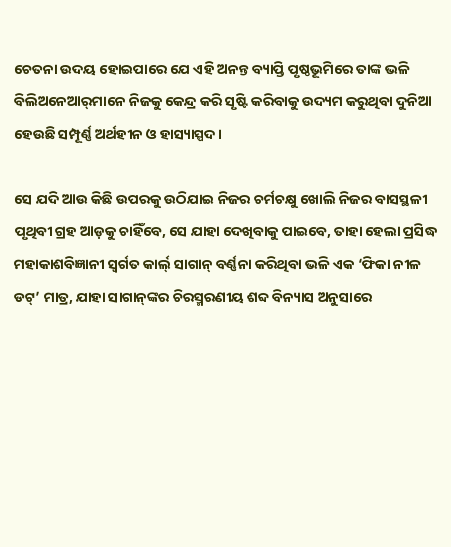ଚେତନା ଉଦୟ ହୋଇପାରେ ଯେ ଏହି ଅନନ୍ତ ବ୍ୟାପ୍ତି ପୃଷ୍ଠଭୂମିରେ ତାଙ୍କ ଭଳି ବିଲିଅନେଆର୍‌ମାନେ ନିଜକୁ କେନ୍ଦ୍ର କରି ସୃଷ୍ଟି କରିବାକୁ ଉଦ୍ୟମ କରୁଥିବା ଦୁନିଆ ହେଉଛି ସମ୍ପୂର୍ଣ୍ଣ ଅର୍ଥହୀନ ଓ ହାସ୍ୟାସ୍ପଦ।

ସେ ଯଦି ଆଉ କିଛି ଉପରକୁ ଉଠିଯାଇ ନିଜର ଚର୍ମଚକ୍ଷୁ ଖୋଲି ନିଜର ବାସସ୍ଥଳୀ ପୃଥିବୀ ଗ୍ରହ ଆଡ଼କୁ ଚାହିଁବେ, ସେ ଯାହା ଦେଖିବାକୁ ପାଇବେ, ତାହା ହେଲା ପ୍ରସିଦ୍ଧ ମହାକାଶବିଜ୍ଞାନୀ ସ୍ବର୍ଗତ କାର୍ଲ‌୍ ସାଗାନ୍ ବର୍ଣ୍ଣନା କରିଥିବା ଭଳି ଏକ ‘ଫିକା ନୀଳ ଡଟ୍’ ମାତ୍ର, ଯାହା ସାଗାନ୍‌ଙ୍କର ଚିରସ୍ମରଣୀୟ ଶବ୍ଦ ବିନ୍ୟାସ ଅନୁସାରେ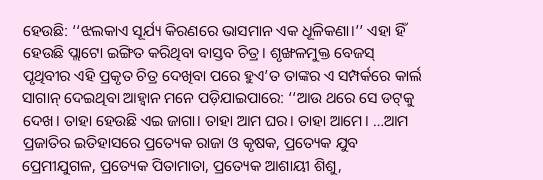ହେଉଛି: ‘‘ଝଲକାଏ ସୂର୍ଯ୍ୟ କିରଣରେ ଭାସମାନ ଏକ ଧୂଳିକଣା।’’ ଏହା ହିଁ ହେଉଛି ପ୍ଲାଟୋ ଇଙ୍ଗିତ କରିଥିବା ବାସ୍ତବ ଚିତ୍ର। ଶୃଙ୍ଖଳମୁକ୍ତ ବେଜସ୍ ପୃଥିବୀର ଏହି ପ୍ରକୃତ ଚିତ୍ର ଦେଖିବା ପରେ ହୁଏ’ତ ତାଙ୍କର ଏ ସମ୍ପର୍କରେ କାର୍ଲ ସାଗାନ୍ ଦେଇଥିବା ଆହ୍ବାନ ମନେ ପଡ଼ିଯାଇପାରେ: ‘‘ଆଉ ଥରେ ସେ ଡଟ୍‌କୁ ଦେଖ। ତାହା ହେଉଛି ଏଇ ଜାଗା। ତାହା ଆମ ଘର। ତାହା ଆମେ। …ଆମ ପ୍ରଜାତିର ଇତିହାସରେ ପ୍ରତ୍ୟେକ ରାଜା ଓ କୃଷକ, ପ୍ରତ୍ୟେକ ଯୁବ ପ୍ରେମୀଯୁଗଳ, ପ୍ରତ୍ୟେକ ପିତାମାତା, ପ୍ରତ୍ୟେକ ଆଶାୟୀ ଶିଶୁ,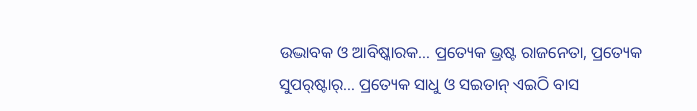ଉଦ୍ଭାବକ ଓ ଆବିଷ୍କାରକ… ପ୍ରତ୍ୟେକ ଭ୍ରଷ୍ଟ ରାଜନେତା, ପ୍ରତ୍ୟେକ ସୁପର୍‌ଷ୍ଟାର୍… ପ୍ରତ୍ୟେକ ସାଧୁ ଓ ସଇତାନ୍ ଏଇଠି ବାସ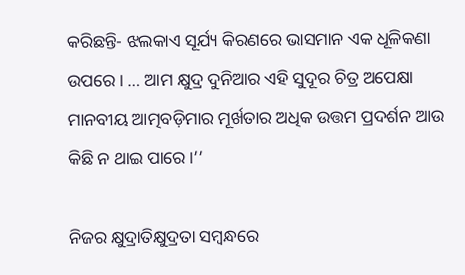କରିଛନ୍ତି- ଝଲକାଏ ସୂର୍ଯ୍ୟ କିରଣରେ ଭାସମାନ ଏକ ଧୂଳିକଣା ଉପରେ। … ଆମ କ୍ଷୁଦ୍ର ଦୁନିଆର ଏହି ସୁଦୂର ଚିତ୍ର ଅପେକ୍ଷା ମାନବୀୟ ଆତ୍ମବଡ଼ିମାର ମୂର୍ଖତାର ଅଧିକ ଉତ୍ତମ ପ୍ରଦର୍ଶନ ଆଉ କିଛି ନ ଥାଇ ପାରେ।’’

ନିଜର କ୍ଷୁଦ୍ରାତିକ୍ଷୁଦ୍ରତା ସମ୍ବନ୍ଧରେ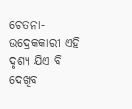ଚେତନା-ଉଦ୍ରେକକାରୀ ଏହି ଦୃଶ୍ୟ ଯିଏ ବି ଦେଖିବ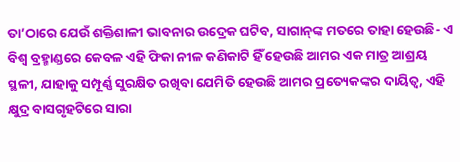ତା’ଠାରେ ଯେଉଁ ଶକ୍ତିଶାଳୀ ଭାବନାର ଉଦ୍ରେକ ଘଟିବ, ସାଗାନ୍‌ଙ୍କ ମତରେ ତାହା ହେଉଛି- ଏ ବିଶ୍ବ ବ୍ରହ୍ମାଣ୍ଡରେ କେବଳ ଏହି ଫିକା ନୀଳ କଣିକାଟି ହିଁ ହେଉଛି ଆମର ଏକ ମାତ୍ର ଆଶ୍ରୟ ସ୍ଥଳୀ, ଯାହାକୁ ସମ୍ପୂର୍ଣ୍ଣ ସୁରକ୍ଷିତ ରଖିବା ଯେମିତି ହେଉଛି ଆମର ପ୍ରତ୍ୟେକଙ୍କର ଦାୟିତ୍ବ, ଏହି କ୍ଷୁଦ୍ର ବାସଗୃହଟିରେ ସାରା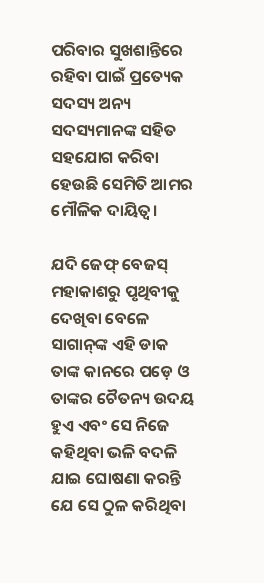ପରିବାର ସୁଖଶାନ୍ତିରେ ରହିବା ପାଇଁ ପ୍ରତ୍ୟେକ ସଦସ୍ୟ ଅନ୍ୟ ସଦସ୍ୟମାନଙ୍କ ସହିତ ସହଯୋଗ କରିବା ହେଉଛି ସେମିତି ଆମର ମୌଳିକ ଦାୟିତ୍ବ।

ଯଦି ଜେଫ୍ ବେଜସ୍ ମହାକାଶରୁ ପୃଥିବୀକୁ ଦେଖିବା ବେଳେ ସାଗାନ୍‌ଙ୍କ ଏହି ଡାକ ତାଙ୍କ କାନରେ ପଡ଼େ ଓ ତାଙ୍କର ଚୈତନ୍ୟ ଉଦୟ ହୁଏ ଏବଂ ସେ ନିଜେ କହିଥିବା ଭଳି ବଦଳି ଯାଇ ଘୋଷଣା କରନ୍ତି ଯେ ସେ ଠୁଳ କରିଥିବା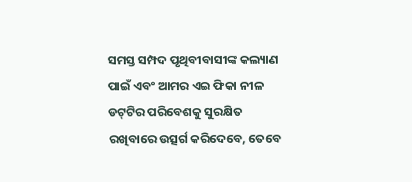ସମସ୍ତ ସମ୍ପଦ ପୃଥିବୀବାସୀଙ୍କ କଲ୍ୟାଣ ପାଇଁ ଏବଂ ଆମର ଏଇ ଫିକା ନୀଳ ଡଟ୍‌ଟିର ପରିବେଶକୁ ସୁରକ୍ଷିତ ରଖିବାରେ ଉତ୍ସର୍ଗ କରିଦେବେ, ତେବେ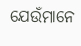ଯେଉଁମାନେ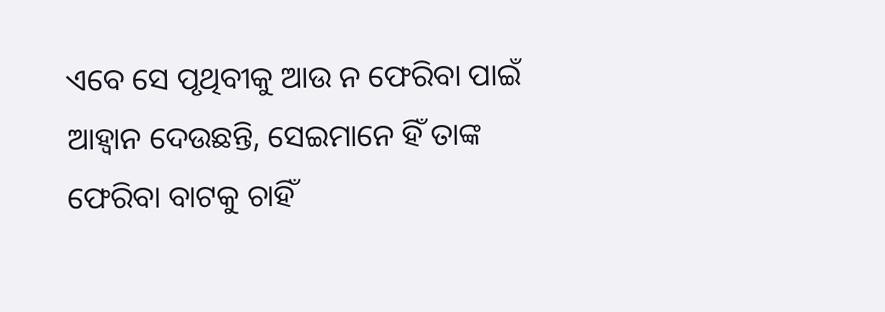ଏବେ ସେ ପୃଥିବୀକୁ ଆଉ ନ ଫେରିବା ପାଇଁ ଆହ୍ବାନ ଦେଉଛନ୍ତି, ସେଇମାନେ ହିଁ ତାଙ୍କ ଫେରିବା ବାଟକୁ ଚାହିଁ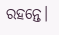ରହନ୍ତେ।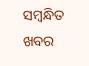ସମ୍ବନ୍ଧିତ ଖବର